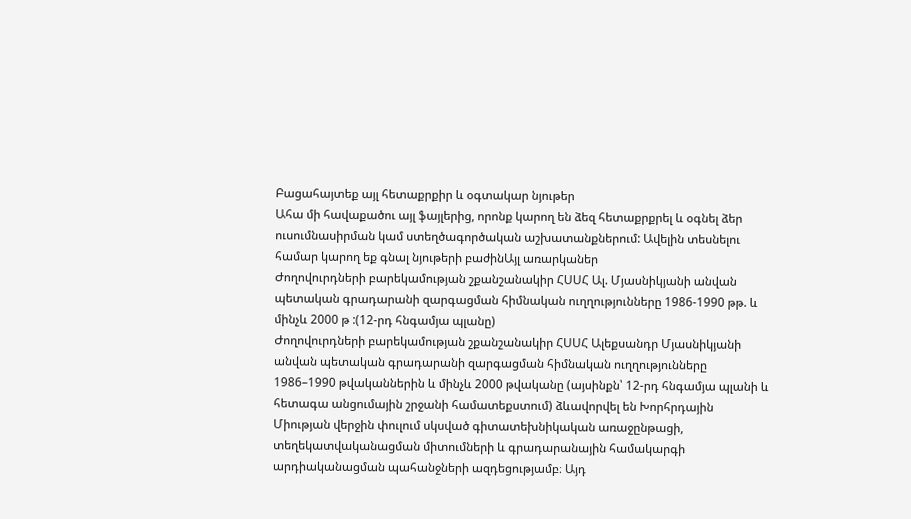Բացահայտեք այլ հետաքրքիր և օգտակար նյութեր
Ահա մի հավաքածու այլ ֆայլերից, որոնք կարող են ձեզ հետաքրքրել և օգնել ձեր ուսումնասիրման կամ ստեղծագործական աշխատանքներում: Ավելին տեսնելու համար կարող եք գնալ նյութերի բաժինԱյլ առարկաներ
Ժողովուրդների բարեկամության շքանշանակիր ՀՍՍՀ Ալ. Մյասնիկյանի անվան պետական գրադարանի զարգացման հիմնական ուղղությունները 1986-1990 թթ. և մինչև 2000 թ :(12-րդ հնգամյա պլանը)
Ժողովուրդների բարեկամության շքանշանակիր ՀՍՍՀ Ալեքսանդր Մյասնիկյանի անվան պետական գրադարանի զարգացման հիմնական ուղղությունները 1986–1990 թվականներին և մինչև 2000 թվականը (այսինքն՝ 12-րդ հնգամյա պլանի և հետագա անցումային շրջանի համատեքստում) ձևավորվել են Խորհրդային Միության վերջին փուլում սկսված գիտատեխնիկական առաջընթացի, տեղեկատվականացման միտումների և գրադարանային համակարգի արդիականացման պահանջների ազդեցությամբ։ Այդ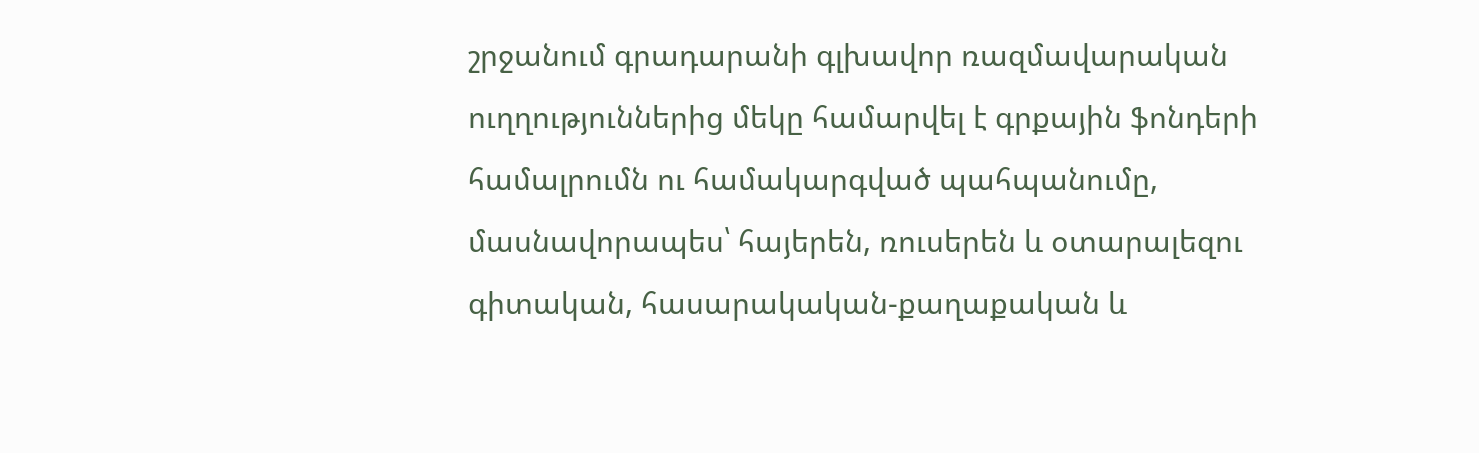շրջանում գրադարանի գլխավոր ռազմավարական ուղղություններից մեկը համարվել է գրքային ֆոնդերի համալրումն ու համակարգված պահպանումը, մասնավորապես՝ հայերեն, ռուսերեն և օտարալեզու գիտական, հասարակական-քաղաքական և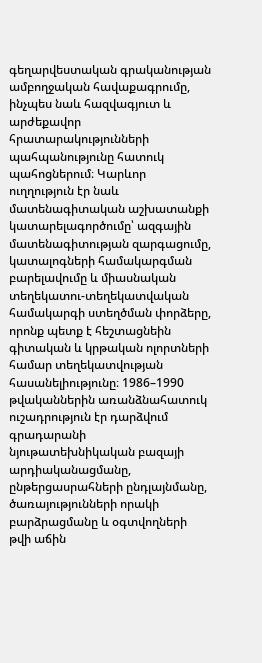գեղարվեստական գրականության ամբողջական հավաքագրումը, ինչպես նաև հազվագյուտ և արժեքավոր հրատարակությունների պահպանությունը հատուկ պահոցներում։ Կարևոր ուղղություն էր նաև մատենագիտական աշխատանքի կատարելագործումը՝ ազգային մատենագիտության զարգացումը, կատալոգների համակարգման բարելավումը և միասնական տեղեկատու-տեղեկատվական համակարգի ստեղծման փորձերը, որոնք պետք է հեշտացնեին գիտական և կրթական ոլորտների համար տեղեկատվության հասանելիությունը։ 1986–1990 թվականներին առանձնահատուկ ուշադրություն էր դարձվում գրադարանի նյութատեխնիկական բազայի արդիականացմանը, ընթերցասրահների ընդլայնմանը, ծառայությունների որակի բարձրացմանը և օգտվողների թվի աճին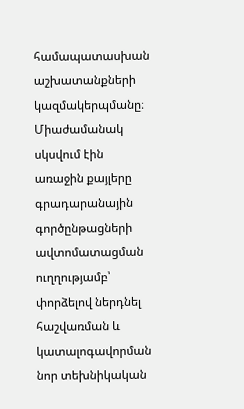համապատասխան աշխատանքների կազմակերպմանը։ Միաժամանակ սկսվում էին առաջին քայլերը գրադարանային գործընթացների ավտոմատացման ուղղությամբ՝ փորձելով ներդնել հաշվառման և կատալոգավորման նոր տեխնիկական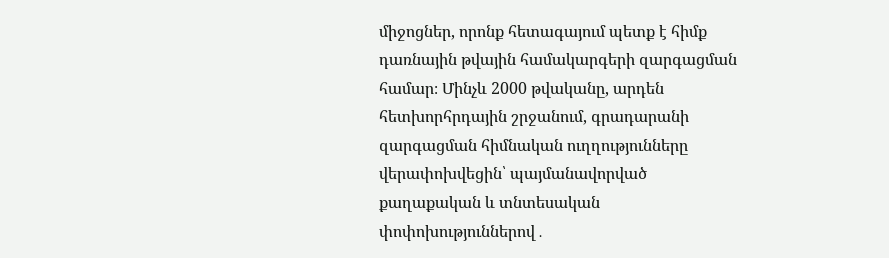միջոցներ, որոնք հետագայում պետք է հիմք դառնային թվային համակարգերի զարգացման համար։ Մինչև 2000 թվականը, արդեն հետխորհրդային շրջանում, գրադարանի զարգացման հիմնական ուղղությունները վերափոխվեցին՝ պայմանավորված քաղաքական և տնտեսական փոփոխություններով․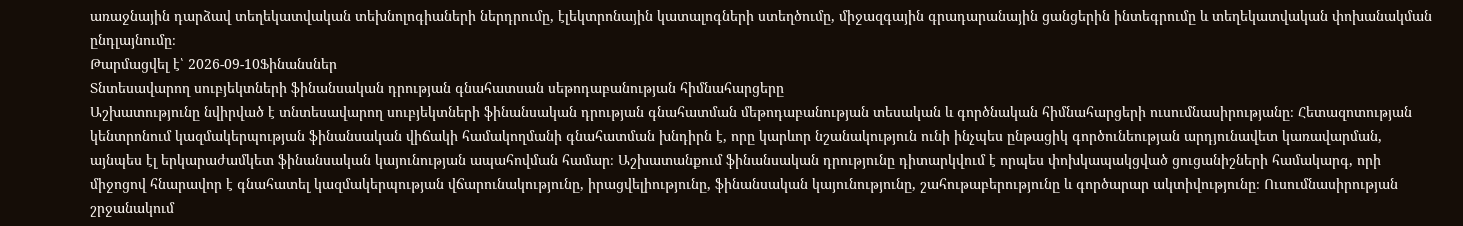առաջնային դարձավ տեղեկատվական տեխնոլոգիաների ներդրումը, էլեկտրոնային կատալոգների ստեղծումը, միջազգային գրադարանային ցանցերին ինտեգրումը և տեղեկատվական փոխանակման ընդլայնումը։
Թարմացվել է՝ 2026-09-10Ֆինանսներ
Տնտեսավարող սուբյեկտների ֆինանսական դրության գնահատսան սեթոդաբանության հիմնահարցերը
Աշխատությունը նվիրված է տնտեսավարող սուբյեկտների ֆինանսական դրության գնահատման մեթոդաբանության տեսական և գործնական հիմնահարցերի ուսումնասիրությանը։ Հետազոտության կենտրոնում կազմակերպության ֆինանսական վիճակի համակողմանի գնահատման խնդիրն է, որը կարևոր նշանակություն ունի ինչպես ընթացիկ գործունեության արդյունավետ կառավարման, այնպես էլ երկարաժամկետ ֆինանսական կայունության ապահովման համար։ Աշխատանքում ֆինանսական դրությունը դիտարկվում է որպես փոխկապակցված ցուցանիշների համակարգ, որի միջոցով հնարավոր է գնահատել կազմակերպության վճարունակությունը, իրացվելիությունը, ֆինանսական կայունությունը, շահութաբերությունը և գործարար ակտիվությունը։ Ուսումնասիրության շրջանակում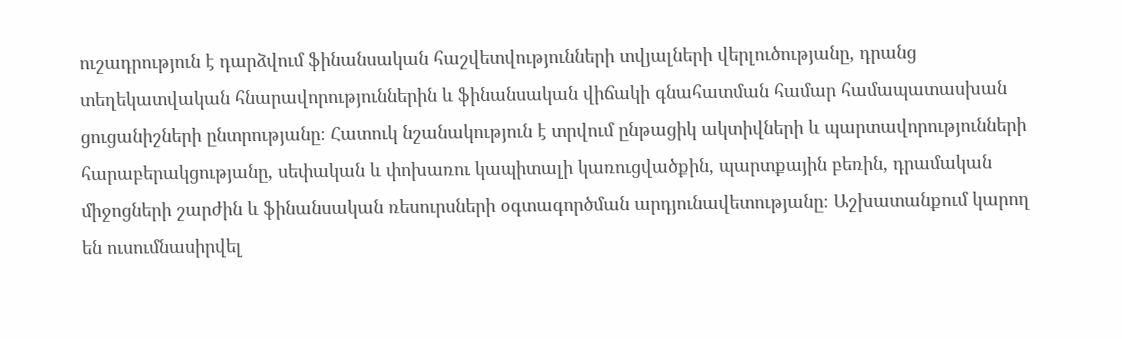ուշադրություն է դարձվում ֆինանսական հաշվետվությունների տվյալների վերլուծությանը, դրանց տեղեկատվական հնարավորություններին և ֆինանսական վիճակի գնահատման համար համապատասխան ցուցանիշների ընտրությանը։ Հատուկ նշանակություն է տրվում ընթացիկ ակտիվների և պարտավորությունների հարաբերակցությանը, սեփական և փոխառու կապիտալի կառուցվածքին, պարտքային բեռին, դրամական միջոցների շարժին և ֆինանսական ռեսուրսների օգտագործման արդյունավետությանը։ Աշխատանքում կարող են ուսումնասիրվել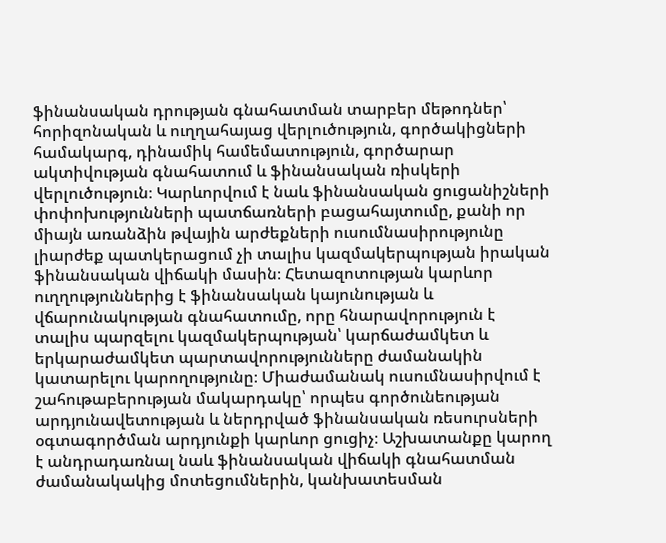ֆինանսական դրության գնահատման տարբեր մեթոդներ՝ հորիզոնական և ուղղահայաց վերլուծություն, գործակիցների համակարգ, դինամիկ համեմատություն, գործարար ակտիվության գնահատում և ֆինանսական ռիսկերի վերլուծություն։ Կարևորվում է նաև ֆինանսական ցուցանիշների փոփոխությունների պատճառների բացահայտումը, քանի որ միայն առանձին թվային արժեքների ուսումնասիրությունը լիարժեք պատկերացում չի տալիս կազմակերպության իրական ֆինանսական վիճակի մասին։ Հետազոտության կարևոր ուղղություններից է ֆինանսական կայունության և վճարունակության գնահատումը, որը հնարավորություն է տալիս պարզելու կազմակերպության՝ կարճաժամկետ և երկարաժամկետ պարտավորությունները ժամանակին կատարելու կարողությունը։ Միաժամանակ ուսումնասիրվում է շահութաբերության մակարդակը՝ որպես գործունեության արդյունավետության և ներդրված ֆինանսական ռեսուրսների օգտագործման արդյունքի կարևոր ցուցիչ։ Աշխատանքը կարող է անդրադառնալ նաև ֆինանսական վիճակի գնահատման ժամանակակից մոտեցումներին, կանխատեսման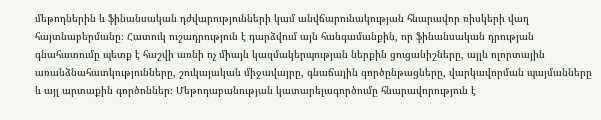մեթոդներին և ֆինանսական դժվարությունների կամ անվճարունակության հնարավոր ռիսկերի վաղ հայտնաբերմանը։ Հատուկ ուշադրություն է դարձվում այն հանգամանքին, որ ֆինանսական դրության գնահատումը պետք է հաշվի առնի ոչ միայն կազմակերպության ներքին ցուցանիշները, այլև ոլորտային առանձնահատկությունները, շուկայական միջավայրը, գնաճային գործընթացները, վարկավորման պայմանները և այլ արտաքին գործոններ։ Մեթոդաբանության կատարելագործումը հնարավորություն է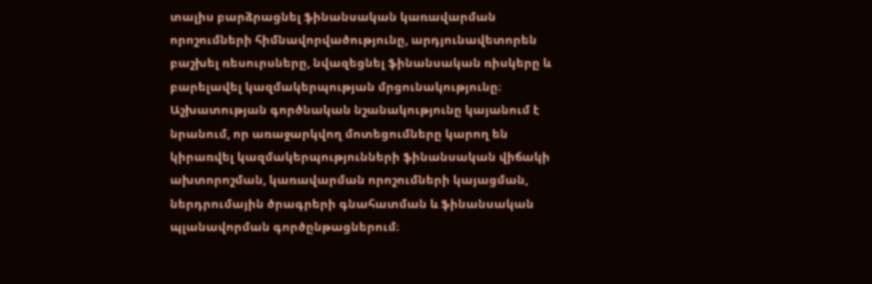տալիս բարձրացնել ֆինանսական կառավարման որոշումների հիմնավորվածությունը, արդյունավետորեն բաշխել ռեսուրսները, նվազեցնել ֆինանսական ռիսկերը և բարելավել կազմակերպության մրցունակությունը։ Աշխատության գործնական նշանակությունը կայանում է նրանում, որ առաջարկվող մոտեցումները կարող են կիրառվել կազմակերպությունների ֆինանսական վիճակի ախտորոշման, կառավարման որոշումների կայացման, ներդրումային ծրագրերի գնահատման և ֆինանսական պլանավորման գործընթացներում։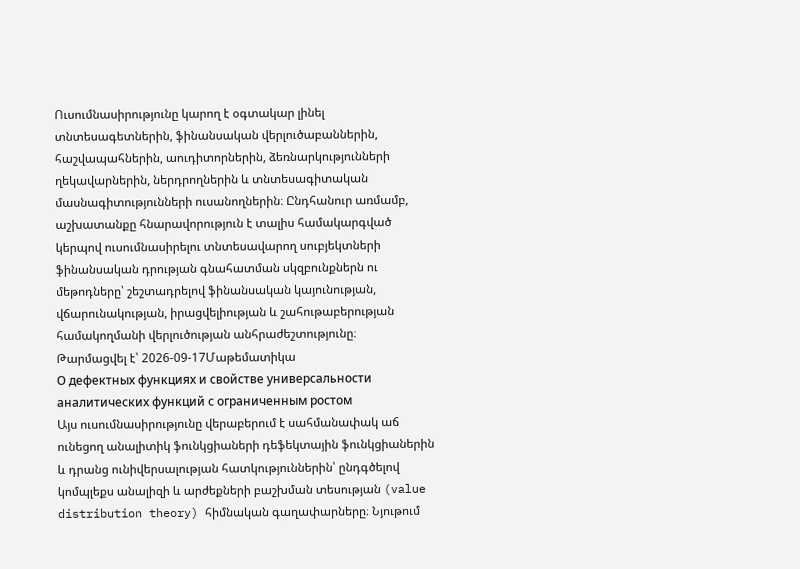Ուսումնասիրությունը կարող է օգտակար լինել տնտեսագետներին, ֆինանսական վերլուծաբաններին, հաշվապահներին, աուդիտորներին, ձեռնարկությունների ղեկավարներին, ներդրողներին և տնտեսագիտական մասնագիտությունների ուսանողներին։ Ընդհանուր առմամբ, աշխատանքը հնարավորություն է տալիս համակարգված կերպով ուսումնասիրելու տնտեսավարող սուբյեկտների ֆինանսական դրության գնահատման սկզբունքներն ու մեթոդները՝ շեշտադրելով ֆինանսական կայունության, վճարունակության, իրացվելիության և շահութաբերության համակողմանի վերլուծության անհրաժեշտությունը։
Թարմացվել է՝ 2026-09-17Մաթեմատիկա
О дефектных функциях и свойстве универсальности аналитических функций с ограниченным ростом
Այս ուսումնասիրությունը վերաբերում է սահմանափակ աճ ունեցող անալիտիկ ֆունկցիաների դեֆեկտային ֆունկցիաներին և դրանց ունիվերսալության հատկություններին՝ ընդգծելով կոմպլեքս անալիզի և արժեքների բաշխման տեսության (value distribution theory) հիմնական գաղափարները։ Նյութում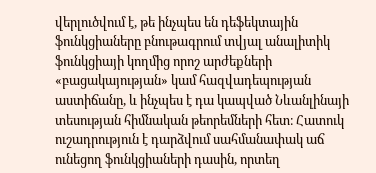վերլուծվում է, թե ինչպես են դեֆեկտային ֆունկցիաները բնութագրում տվյալ անալիտիկ ֆունկցիայի կողմից որոշ արժեքների «բացակայության» կամ հազվադեպության աստիճանը, և ինչպես է դա կապված Նևանլինայի տեսության հիմնական թեորեմների հետ։ Հատուկ ուշադրություն է դարձվում սահմանափակ աճ ունեցող ֆունկցիաների դասին, որտեղ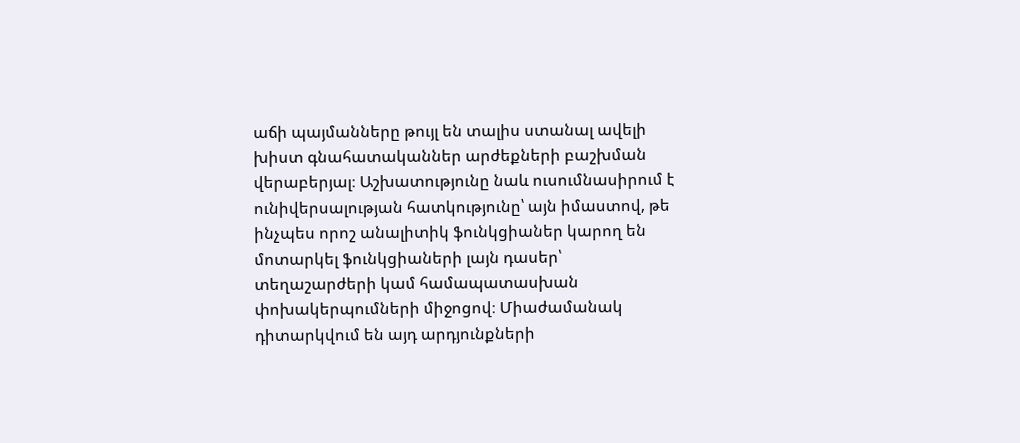աճի պայմանները թույլ են տալիս ստանալ ավելի խիստ գնահատականներ արժեքների բաշխման վերաբերյալ։ Աշխատությունը նաև ուսումնասիրում է ունիվերսալության հատկությունը՝ այն իմաստով, թե ինչպես որոշ անալիտիկ ֆունկցիաներ կարող են մոտարկել ֆունկցիաների լայն դասեր՝ տեղաշարժերի կամ համապատասխան փոխակերպումների միջոցով։ Միաժամանակ դիտարկվում են այդ արդյունքների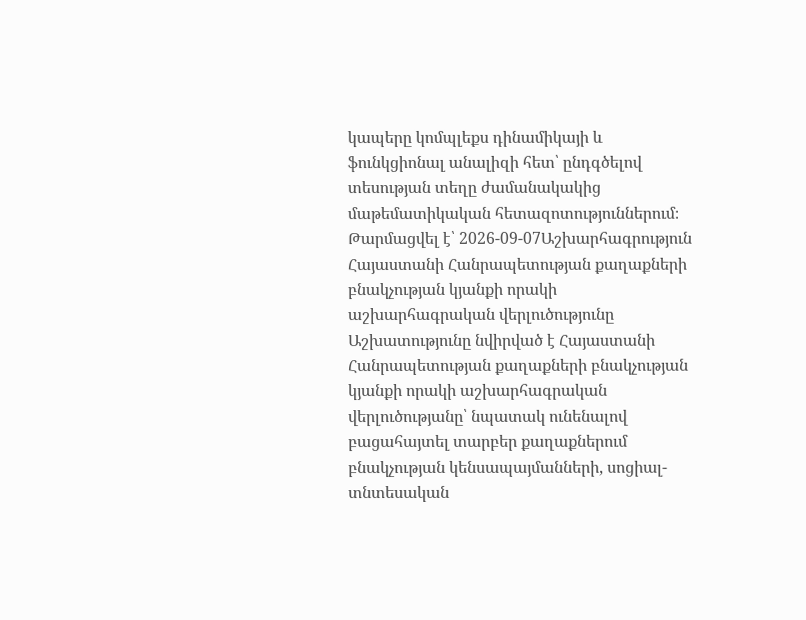կապերը կոմպլեքս դինամիկայի և ֆունկցիոնալ անալիզի հետ՝ ընդգծելով տեսության տեղը ժամանակակից մաթեմատիկական հետազոտություններում։
Թարմացվել է՝ 2026-09-07Աշխարհագրություն
Հայաստանի Հանրապետության քաղաքների բնակչության կյանքի որակի աշխարհագրական վերլուծությունը
Աշխատությունը նվիրված է Հայաստանի Հանրապետության քաղաքների բնակչության կյանքի որակի աշխարհագրական վերլուծությանը՝ նպատակ ունենալով բացահայտել տարբեր քաղաքներում բնակչության կենսապայմանների, սոցիալ-տնտեսական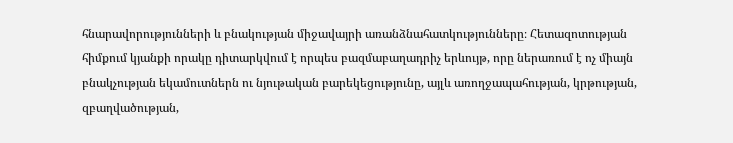հնարավորությունների և բնակության միջավայրի առանձնահատկությունները։ Հետազոտության հիմքում կյանքի որակը դիտարկվում է որպես բազմաբաղադրիչ երևույթ, որը ներառում է ոչ միայն բնակչության եկամուտներն ու նյութական բարեկեցությունը, այլև առողջապահության, կրթության, զբաղվածության,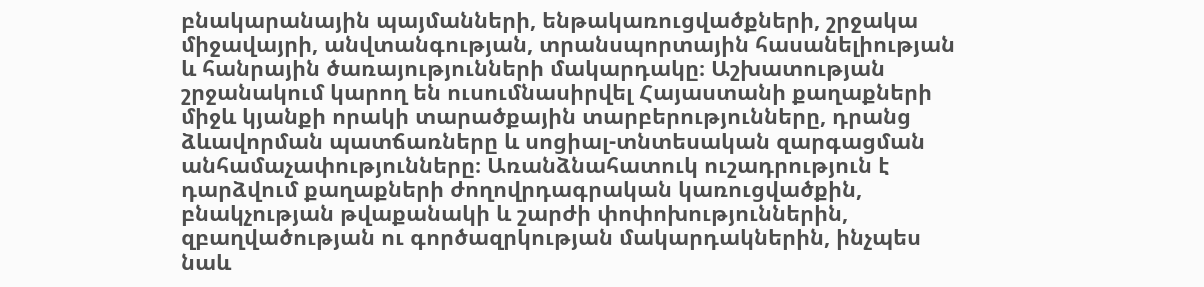բնակարանային պայմանների, ենթակառուցվածքների, շրջակա միջավայրի, անվտանգության, տրանսպորտային հասանելիության և հանրային ծառայությունների մակարդակը։ Աշխատության շրջանակում կարող են ուսումնասիրվել Հայաստանի քաղաքների միջև կյանքի որակի տարածքային տարբերությունները, դրանց ձևավորման պատճառները և սոցիալ-տնտեսական զարգացման անհամաչափությունները։ Առանձնահատուկ ուշադրություն է դարձվում քաղաքների ժողովրդագրական կառուցվածքին, բնակչության թվաքանակի և շարժի փոփոխություններին, զբաղվածության ու գործազրկության մակարդակներին, ինչպես նաև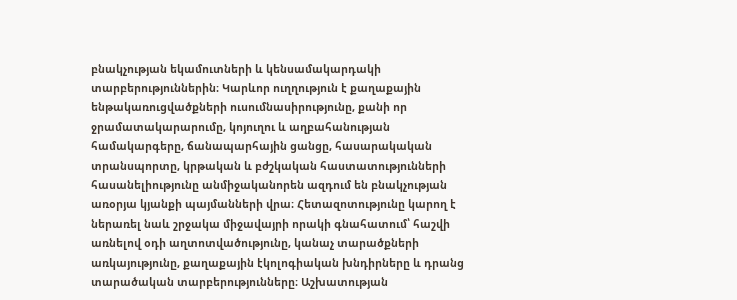բնակչության եկամուտների և կենսամակարդակի տարբերություններին։ Կարևոր ուղղություն է քաղաքային ենթակառուցվածքների ուսումնասիրությունը, քանի որ ջրամատակարարումը, կոյուղու և աղբահանության համակարգերը, ճանապարհային ցանցը, հասարակական տրանսպորտը, կրթական և բժշկական հաստատությունների հասանելիությունը անմիջականորեն ազդում են բնակչության առօրյա կյանքի պայմանների վրա։ Հետազոտությունը կարող է ներառել նաև շրջակա միջավայրի որակի գնահատում՝ հաշվի առնելով օդի աղտոտվածությունը, կանաչ տարածքների առկայությունը, քաղաքային էկոլոգիական խնդիրները և դրանց տարածական տարբերությունները։ Աշխատության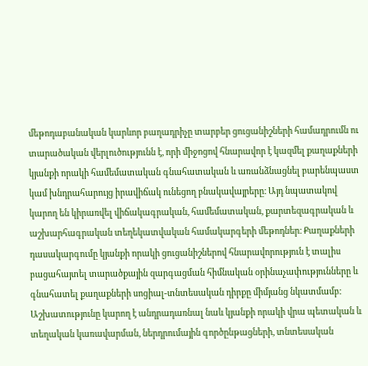մեթոդաբանական կարևոր բաղադրիչը տարբեր ցուցանիշների համադրումն ու տարածական վերլուծությունն է, որի միջոցով հնարավոր է կազմել քաղաքների կյանքի որակի համեմատական գնահատական և առանձնացնել բարենպաստ կամ խնդրահարույց իրավիճակ ունեցող բնակավայրերը։ Այդ նպատակով կարող են կիրառվել վիճակագրական, համեմատական, քարտեզագրական և աշխարհագրական տեղեկատվական համակարգերի մեթոդներ։ Քաղաքների դասակարգումը կյանքի որակի ցուցանիշներով հնարավորություն է տալիս բացահայտել տարածքային զարգացման հիմնական օրինաչափությունները և գնահատել քաղաքների սոցիալ-տնտեսական դիրքը միմյանց նկատմամբ։ Աշխատությունը կարող է անդրադառնալ նաև կյանքի որակի վրա պետական և տեղական կառավարման, ներդրումային գործընթացների, տնտեսական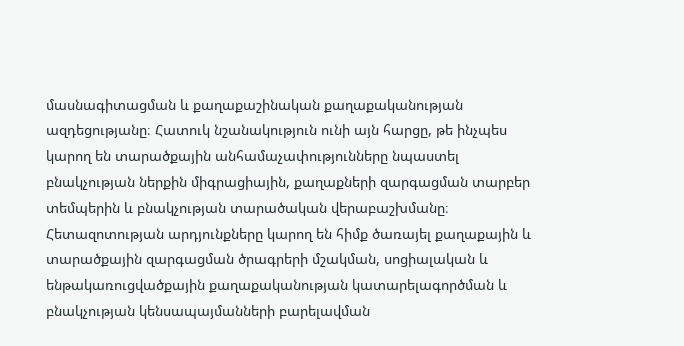մասնագիտացման և քաղաքաշինական քաղաքականության ազդեցությանը։ Հատուկ նշանակություն ունի այն հարցը, թե ինչպես կարող են տարածքային անհամաչափությունները նպաստել բնակչության ներքին միգրացիային, քաղաքների զարգացման տարբեր տեմպերին և բնակչության տարածական վերաբաշխմանը։ Հետազոտության արդյունքները կարող են հիմք ծառայել քաղաքային և տարածքային զարգացման ծրագրերի մշակման, սոցիալական և ենթակառուցվածքային քաղաքականության կատարելագործման և բնակչության կենսապայմանների բարելավման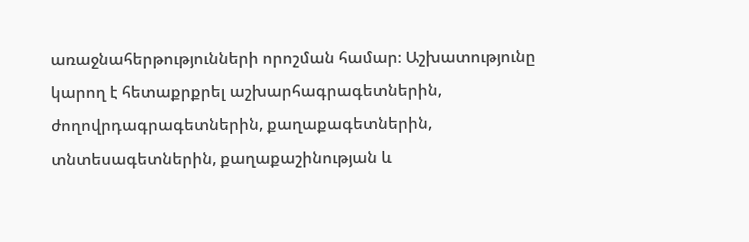առաջնահերթությունների որոշման համար։ Աշխատությունը կարող է հետաքրքրել աշխարհագրագետներին, ժողովրդագրագետներին, քաղաքագետներին, տնտեսագետներին, քաղաքաշինության և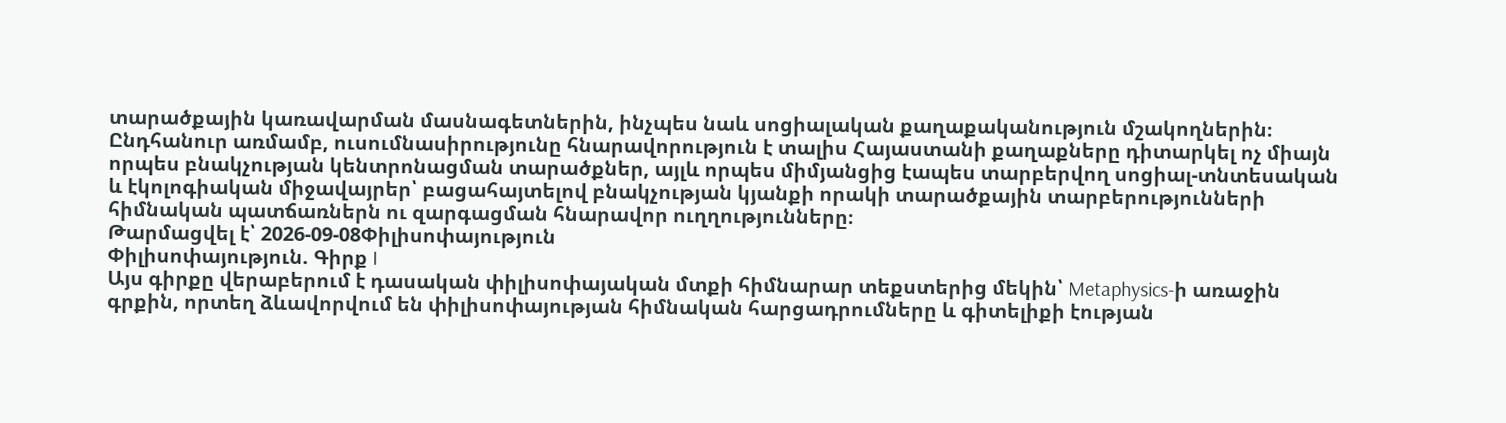տարածքային կառավարման մասնագետներին, ինչպես նաև սոցիալական քաղաքականություն մշակողներին։ Ընդհանուր առմամբ, ուսումնասիրությունը հնարավորություն է տալիս Հայաստանի քաղաքները դիտարկել ոչ միայն որպես բնակչության կենտրոնացման տարածքներ, այլև որպես միմյանցից էապես տարբերվող սոցիալ-տնտեսական և էկոլոգիական միջավայրեր՝ բացահայտելով բնակչության կյանքի որակի տարածքային տարբերությունների հիմնական պատճառներն ու զարգացման հնարավոր ուղղությունները։
Թարմացվել է՝ 2026-09-08Փիլիսոփայություն
Փիլիսոփայություն. Գիրք I
Այս գիրքը վերաբերում է դասական փիլիսոփայական մտքի հիմնարար տեքստերից մեկին՝ Metaphysics-ի առաջին գրքին, որտեղ ձևավորվում են փիլիսոփայության հիմնական հարցադրումները և գիտելիքի էության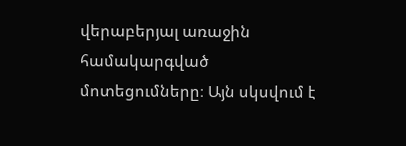վերաբերյալ առաջին համակարգված մոտեցումները։ Այն սկսվում է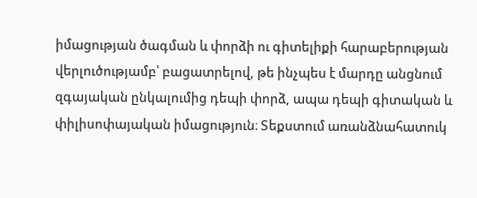իմացության ծագման և փորձի ու գիտելիքի հարաբերության վերլուծությամբ՝ բացատրելով, թե ինչպես է մարդը անցնում զգայական ընկալումից դեպի փորձ, ապա դեպի գիտական և փիլիսոփայական իմացություն։ Տեքստում առանձնահատուկ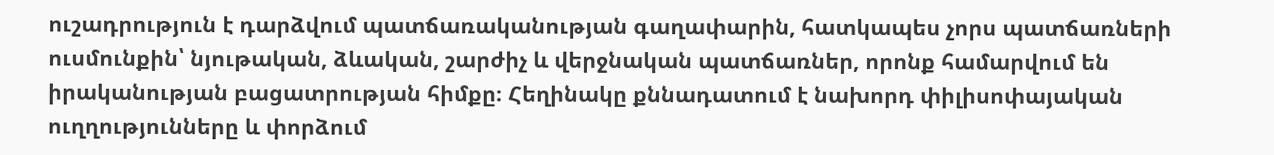ուշադրություն է դարձվում պատճառականության գաղափարին, հատկապես չորս պատճառների ուսմունքին՝ նյութական, ձևական, շարժիչ և վերջնական պատճառներ, որոնք համարվում են իրականության բացատրության հիմքը։ Հեղինակը քննադատում է նախորդ փիլիսոփայական ուղղությունները և փորձում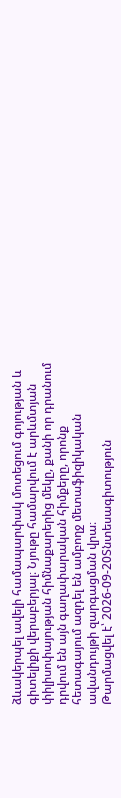ձևակերպել ավելի համապարփակ մոտեցում գոյության և գիտելիքի վերաբերյալ։ Նյութը համարվում է արևմտյան փիլիսոփայության հիմնաքարերից մեկը, քանի որ դրանում դրվում են այն գաղափարական հիմքերը, որոնք հետագայում ազդել են ամբողջ մետաֆիզիկական ավանդույթի զարգացման վրա։
Թարմացվել է՝ 2026-09-20Տնտեսագիտություն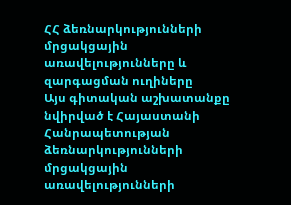ՀՀ ձեռնարկությունների մրցակցային առավելությունները և զարգացման ուղիները
Այս գիտական աշխատանքը նվիրված է Հայաստանի Հանրապետության ձեռնարկությունների մրցակցային առավելությունների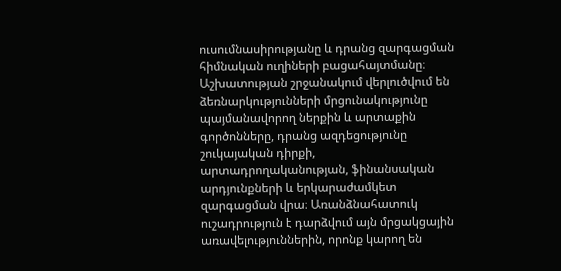ուսումնասիրությանը և դրանց զարգացման հիմնական ուղիների բացահայտմանը։ Աշխատության շրջանակում վերլուծվում են ձեռնարկությունների մրցունակությունը պայմանավորող ներքին և արտաքին գործոնները, դրանց ազդեցությունը շուկայական դիրքի, արտադրողականության, ֆինանսական արդյունքների և երկարաժամկետ զարգացման վրա։ Առանձնահատուկ ուշադրություն է դարձվում այն մրցակցային առավելություններին, որոնք կարող են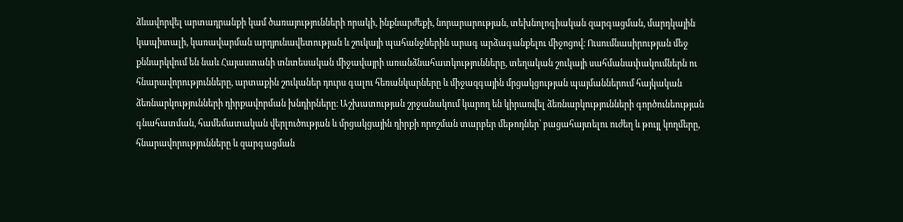ձևավորվել արտադրանքի կամ ծառայությունների որակի, ինքնարժեքի, նորարարության, տեխնոլոգիական զարգացման, մարդկային կապիտալի, կառավարման արդյունավետության և շուկայի պահանջներին արագ արձագանքելու միջոցով։ Ուսումնասիրության մեջ քննարկվում են նաև Հայաստանի տնտեսական միջավայրի առանձնահատկությունները, տեղական շուկայի սահմանափակումներն ու հնարավորությունները, արտաքին շուկաներ դուրս գալու հեռանկարները և միջազգային մրցակցության պայմաններում հայկական ձեռնարկությունների դիրքավորման խնդիրները։ Աշխատության շրջանակում կարող են կիրառվել ձեռնարկությունների գործունեության գնահատման, համեմատական վերլուծության և մրցակցային դիրքի որոշման տարբեր մեթոդներ՝ բացահայտելու ուժեղ և թույլ կողմերը, հնարավորությունները և զարգացման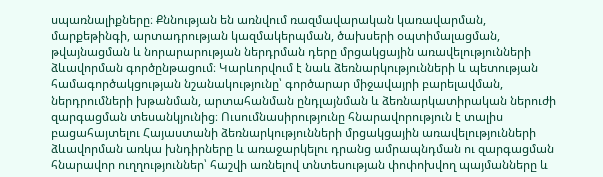սպառնալիքները։ Քննության են առնվում ռազմավարական կառավարման, մարքեթինգի, արտադրության կազմակերպման, ծախսերի օպտիմալացման, թվայնացման և նորարարության ներդրման դերը մրցակցային առավելությունների ձևավորման գործընթացում։ Կարևորվում է նաև ձեռնարկությունների և պետության համագործակցության նշանակությունը՝ գործարար միջավայրի բարելավման, ներդրումների խթանման, արտահանման ընդլայնման և ձեռնարկատիրական ներուժի զարգացման տեսանկյունից։ Ուսումնասիրությունը հնարավորություն է տալիս բացահայտելու Հայաստանի ձեռնարկությունների մրցակցային առավելությունների ձևավորման առկա խնդիրները և առաջարկելու դրանց ամրապնդման ու զարգացման հնարավոր ուղղություններ՝ հաշվի առնելով տնտեսության փոփոխվող պայմանները և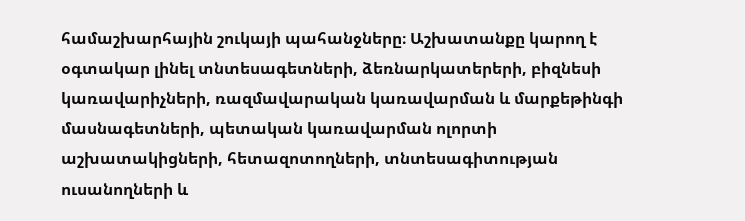համաշխարհային շուկայի պահանջները։ Աշխատանքը կարող է օգտակար լինել տնտեսագետների, ձեռնարկատերերի, բիզնեսի կառավարիչների, ռազմավարական կառավարման և մարքեթինգի մասնագետների, պետական կառավարման ոլորտի աշխատակիցների, հետազոտողների, տնտեսագիտության ուսանողների և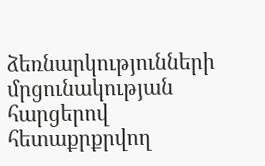ձեռնարկությունների մրցունակության հարցերով հետաքրքրվող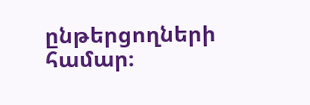ընթերցողների համար։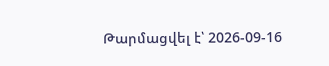Թարմացվել է՝ 2026-09-16